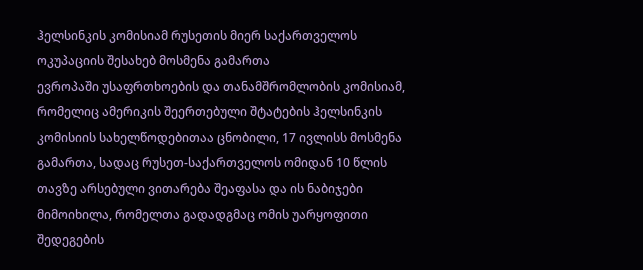ჰელსინკის კომისიამ რუსეთის მიერ საქართველოს ოკუპაციის შესახებ მოსმენა გამართა
ევროპაში უსაფრთხოების და თანამშრომლობის კომისიამ, რომელიც ამერიკის შეერთებული შტატების ჰელსინკის კომისიის სახელწოდებითაა ცნობილი, 17 ივლისს მოსმენა გამართა, სადაც რუსეთ-საქართველოს ომიდან 10 წლის თავზე არსებული ვითარება შეაფასა და ის ნაბიჯები მიმოიხილა, რომელთა გადადგმაც ომის უარყოფითი შედეგების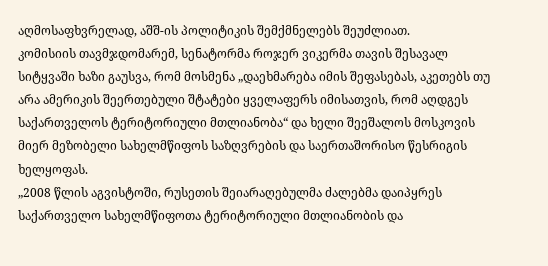აღმოსაფხვრელად, აშშ-ის პოლიტიკის შემქმნელებს შეუძლიათ.
კომისიის თავმჯდომარემ, სენატორმა როჯერ ვიკერმა თავის შესავალ სიტყვაში ხაზი გაუსვა, რომ მოსმენა „დაეხმარება იმის შეფასებას, აკეთებს თუ არა ამერიკის შეერთებული შტატები ყველაფერს იმისათვის, რომ აღდგეს საქართველოს ტერიტორიული მთლიანობა“ და ხელი შეეშალოს მოსკოვის მიერ მეზობელი სახელმწიფოს საზღვრების და საერთაშორისო წესრიგის ხელყოფას.
„2008 წლის აგვისტოში, რუსეთის შეიარაღებულმა ძალებმა დაიპყრეს საქართველო სახელმწიფოთა ტერიტორიული მთლიანობის და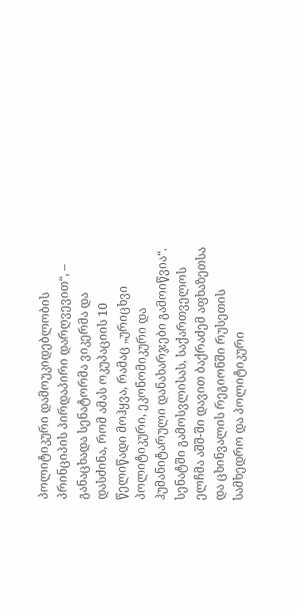პოლიტიკური დამოუკიდებლობის პრინციპის პირდაპირი დარღვევით“, – განაცხადა სენატორმა ვიკერმა და დასძინა, რომ ამას ოკუპაციის 10 წელიწადი მოჰყვა, რამაც „ურიცხვი პოლიტიკური, ეკონომიკური და ჰუმანიტარული დანახარჯები გამოიწვია“.
სენატში გამოსვლისას, საქართველოს ელჩმა აშშ-ში დავით ბაქრაძემ აფხაზეთსა და ცხინვალის რეგიონში რუსეთის სამხედრო და პოლიტიკური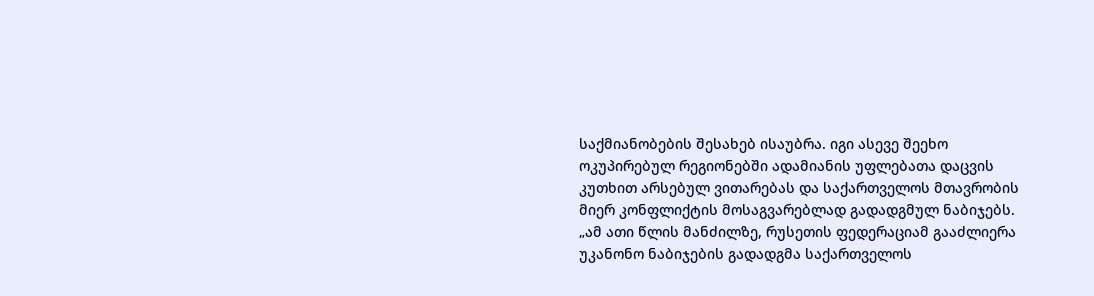საქმიანობების შესახებ ისაუბრა. იგი ასევე შეეხო ოკუპირებულ რეგიონებში ადამიანის უფლებათა დაცვის კუთხით არსებულ ვითარებას და საქართველოს მთავრობის მიერ კონფლიქტის მოსაგვარებლად გადადგმულ ნაბიჯებს.
„ამ ათი წლის მანძილზე, რუსეთის ფედერაციამ გააძლიერა უკანონო ნაბიჯების გადადგმა საქართველოს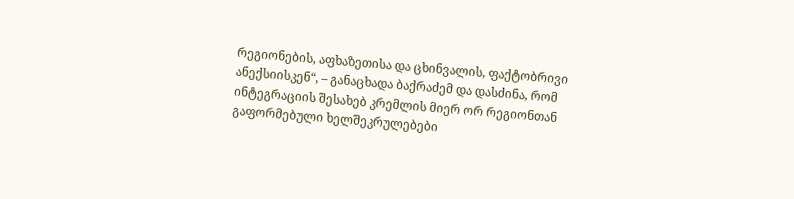რეგიონების, აფხაზეთისა და ცხინვალის, ფაქტობრივი ანექსიისკენ“, – განაცხადა ბაქრაძემ და დასძინა, რომ ინტეგრაციის შესახებ კრემლის მიერ ორ რეგიონთან გაფორმებული ხელშეკრულებები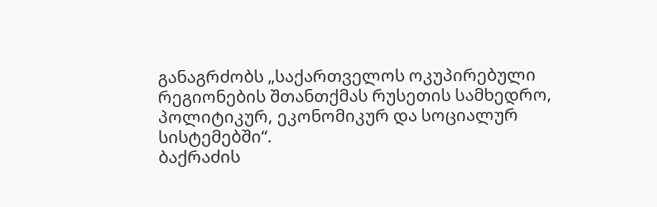განაგრძობს „საქართველოს ოკუპირებული რეგიონების შთანთქმას რუსეთის სამხედრო, პოლიტიკურ, ეკონომიკურ და სოციალურ სისტემებში“.
ბაქრაძის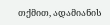თქმით, ადამიანის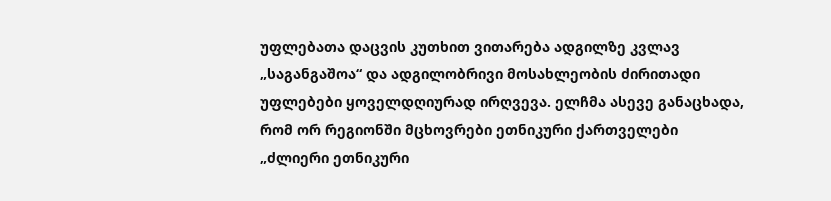უფლებათა დაცვის კუთხით ვითარება ადგილზე კვლავ „საგანგაშოა“ და ადგილობრივი მოსახლეობის ძირითადი უფლებები ყოველდღიურად ირღვევა. ელჩმა ასევე განაცხადა, რომ ორ რეგიონში მცხოვრები ეთნიკური ქართველები „ძლიერი ეთნიკური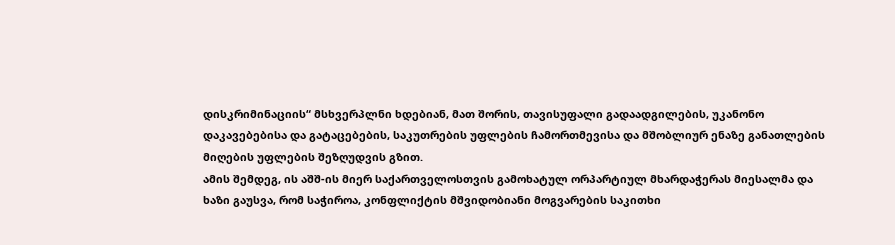დისკრიმინაციის“ მსხვერპლნი ხდებიან, მათ შორის, თავისუფალი გადაადგილების, უკანონო დაკავებებისა და გატაცებების, საკუთრების უფლების ჩამორთმევისა და მშობლიურ ენაზე განათლების მიღების უფლების შეზღუდვის გზით.
ამის შემდეგ, ის აშშ-ის მიერ საქართველოსთვის გამოხატულ ორპარტიულ მხარდაჭერას მიესალმა და ხაზი გაუსვა, რომ საჭიროა, კონფლიქტის მშვიდობიანი მოგვარების საკითხი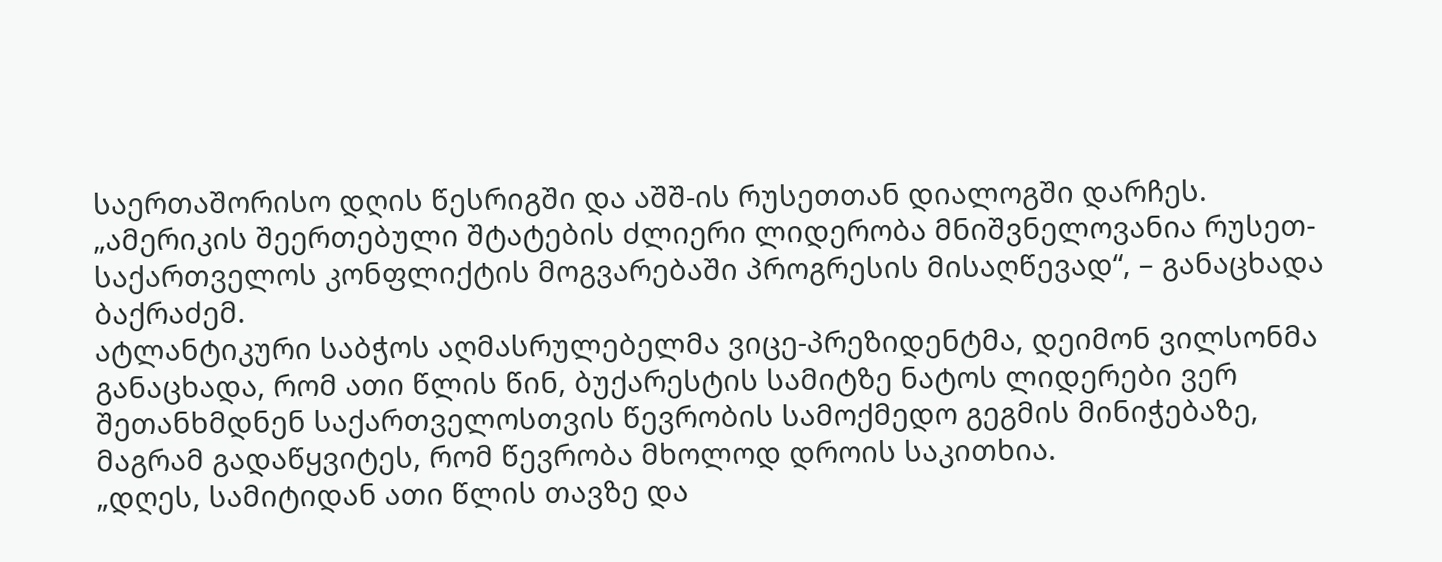საერთაშორისო დღის წესრიგში და აშშ-ის რუსეთთან დიალოგში დარჩეს. „ამერიკის შეერთებული შტატების ძლიერი ლიდერობა მნიშვნელოვანია რუსეთ-საქართველოს კონფლიქტის მოგვარებაში პროგრესის მისაღწევად“, – განაცხადა ბაქრაძემ.
ატლანტიკური საბჭოს აღმასრულებელმა ვიცე-პრეზიდენტმა, დეიმონ ვილსონმა განაცხადა, რომ ათი წლის წინ, ბუქარესტის სამიტზე ნატოს ლიდერები ვერ შეთანხმდნენ საქართველოსთვის წევრობის სამოქმედო გეგმის მინიჭებაზე, მაგრამ გადაწყვიტეს, რომ წევრობა მხოლოდ დროის საკითხია.
„დღეს, სამიტიდან ათი წლის თავზე და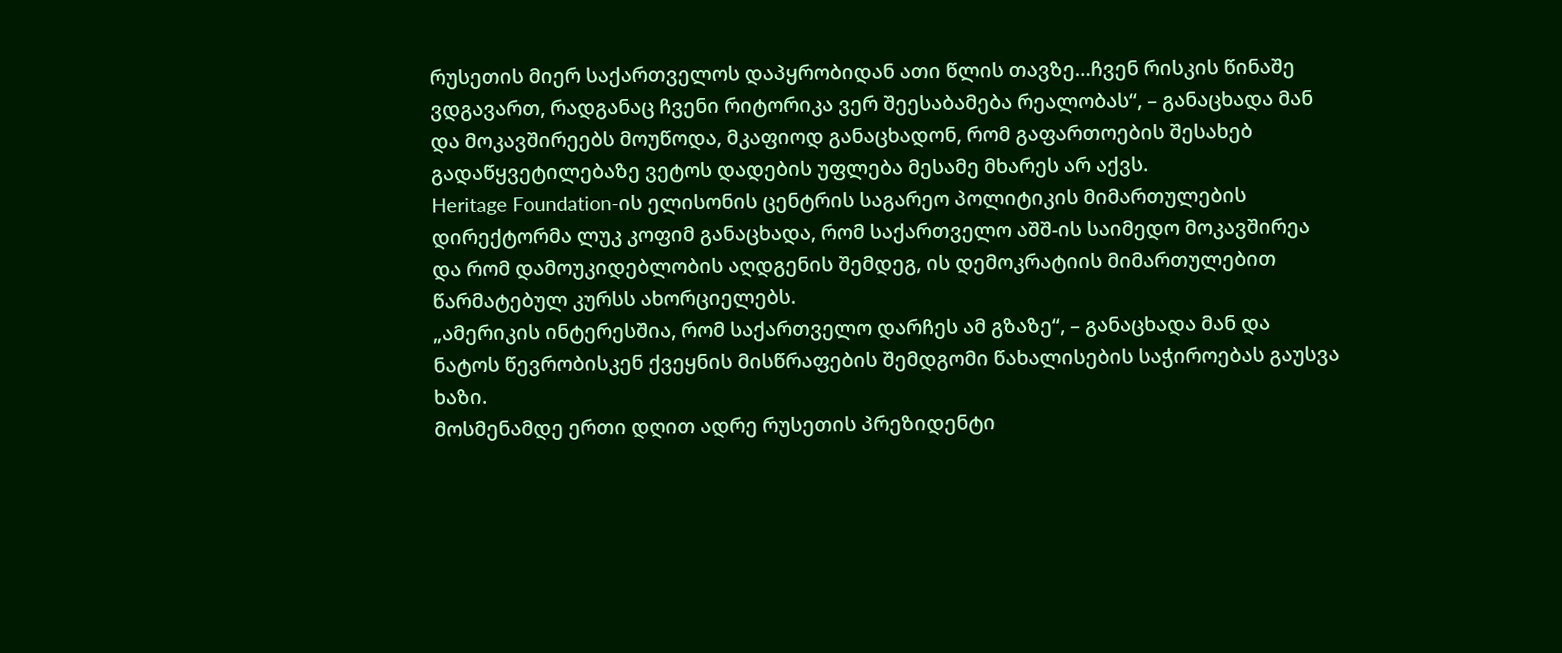რუსეთის მიერ საქართველოს დაპყრობიდან ათი წლის თავზე…ჩვენ რისკის წინაშე ვდგავართ, რადგანაც ჩვენი რიტორიკა ვერ შეესაბამება რეალობას“, – განაცხადა მან და მოკავშირეებს მოუწოდა, მკაფიოდ განაცხადონ, რომ გაფართოების შესახებ გადაწყვეტილებაზე ვეტოს დადების უფლება მესამე მხარეს არ აქვს.
Heritage Foundation-ის ელისონის ცენტრის საგარეო პოლიტიკის მიმართულების დირექტორმა ლუკ კოფიმ განაცხადა, რომ საქართველო აშშ-ის საიმედო მოკავშირეა და რომ დამოუკიდებლობის აღდგენის შემდეგ, ის დემოკრატიის მიმართულებით წარმატებულ კურსს ახორციელებს.
„ამერიკის ინტერესშია, რომ საქართველო დარჩეს ამ გზაზე“, – განაცხადა მან და ნატოს წევრობისკენ ქვეყნის მისწრაფების შემდგომი წახალისების საჭიროებას გაუსვა ხაზი.
მოსმენამდე ერთი დღით ადრე რუსეთის პრეზიდენტი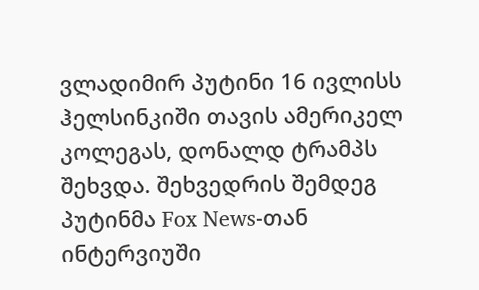ვლადიმირ პუტინი 16 ივლისს ჰელსინკიში თავის ამერიკელ კოლეგას, დონალდ ტრამპს შეხვდა. შეხვედრის შემდეგ პუტინმა Fox News-თან ინტერვიუში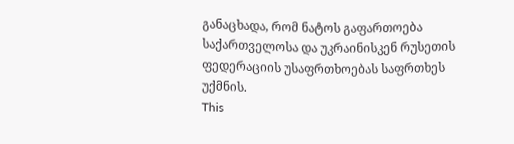განაცხადა, რომ ნატოს გაფართოება საქართველოსა და უკრაინისკენ რუსეთის ფედერაციის უსაფრთხოებას საფრთხეს უქმნის.
This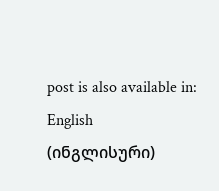post is also available in: English (ინგლისური)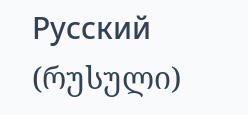Русский (რუსული)